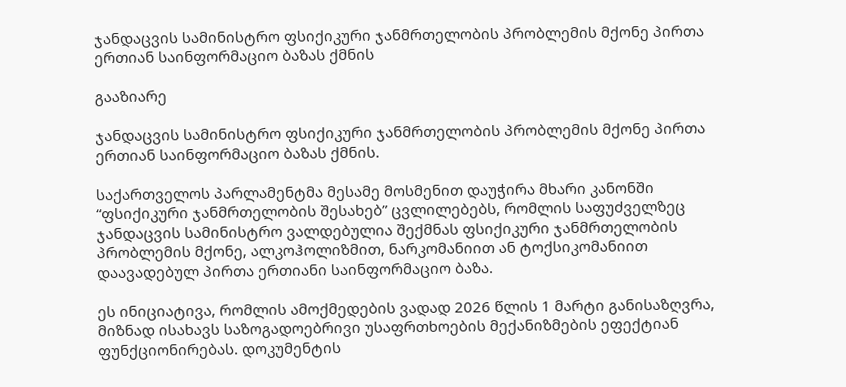ჯანდაცვის სამინისტრო ფსიქიკური ჯანმრთელობის პრობლემის მქონე პირთა ერთიან საინფორმაციო ბაზას ქმნის

გააზიარე

ჯანდაცვის სამინისტრო ფსიქიკური ჯანმრთელობის პრობლემის მქონე პირთა ერთიან საინფორმაციო ბაზას ქმნის.

საქართველოს პარლამენტმა მესამე მოსმენით დაუჭირა მხარი კანონში “ფსიქიკური ჯანმრთელობის შესახებ” ცვლილებებს, რომლის საფუძველზეც ჯანდაცვის სამინისტრო ვალდებულია შექმნას ფსიქიკური ჯანმრთელობის პრობლემის მქონე, ალკოჰოლიზმით, ნარკომანიით ან ტოქსიკომანიით დაავადებულ პირთა ერთიანი საინფორმაციო ბაზა.

ეს ინიციატივა, რომლის ამოქმედების ვადად 2026 წლის 1 მარტი განისაზღვრა, მიზნად ისახავს საზოგადოებრივი უსაფრთხოების მექანიზმების ეფექტიან ფუნქციონირებას. დოკუმენტის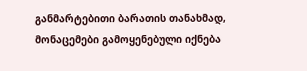განმარტებითი ბარათის თანახმად, მონაცემები გამოყენებული იქნება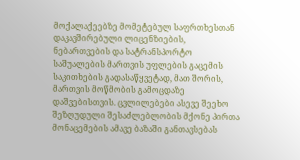მოქალაქეებზე მომეტებულ საფრთხესთან დაკავშირებული ლიცენზიების, ნებართვების და სატრანსპორტო საშუალების მართვის უფლების გაცემის საკითხების გადასაწყვეტად, მათ შორის, მართვის მოწმობის გამოცდაზე დაშვებისთვის. ცვლილებები ასევე შეეხო შეზღუდული შესაძლებლობის მქონე პირთა მონაცემების ამავე ბაზაში განთავსებას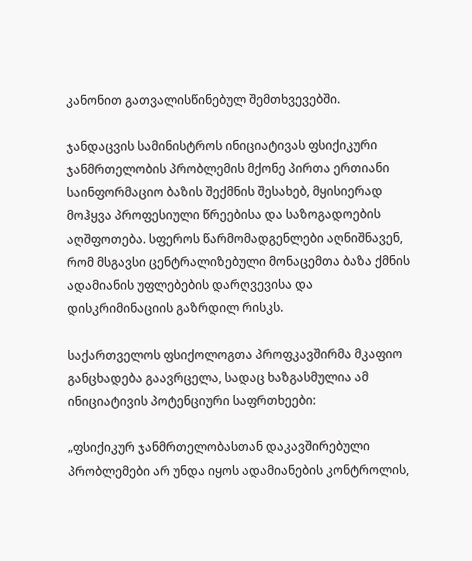კანონით გათვალისწინებულ შემთხვევებში.

ჯანდაცვის სამინისტროს ინიციატივას ფსიქიკური ჯანმრთელობის პრობლემის მქონე პირთა ერთიანი საინფორმაციო ბაზის შექმნის შესახებ, მყისიერად მოჰყვა პროფესიული წრეებისა და საზოგადოების აღშფოთება. სფეროს წარმომადგენლები აღნიშნავენ, რომ მსგავსი ცენტრალიზებული მონაცემთა ბაზა ქმნის ადამიანის უფლებების დარღვევისა და დისკრიმინაციის გაზრდილ რისკს.

საქართველოს ფსიქოლოგთა პროფკავშირმა მკაფიო განცხადება გაავრცელა, სადაც ხაზგასმულია ამ ინიციატივის პოტენციური საფრთხეები:

„ფსიქიკურ ჯანმრთელობასთან დაკავშირებული პრობლემები არ უნდა იყოს ადამიანების კონტროლის,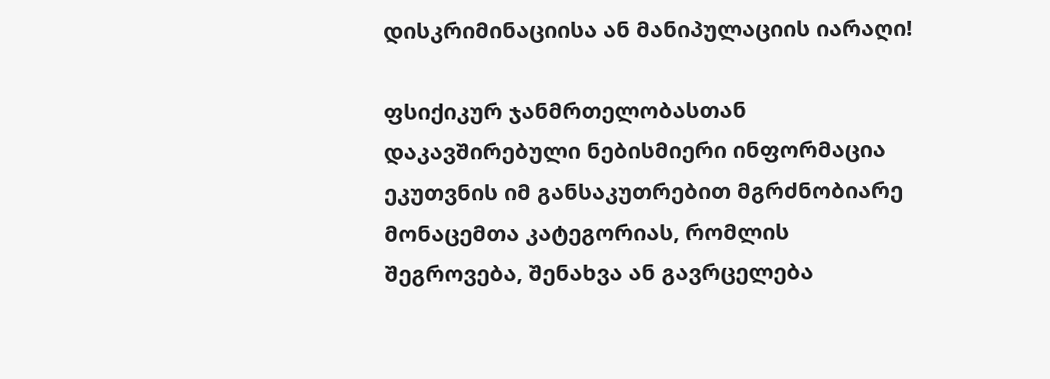დისკრიმინაციისა ან მანიპულაციის იარაღი!

ფსიქიკურ ჯანმრთელობასთან დაკავშირებული ნებისმიერი ინფორმაცია ეკუთვნის იმ განსაკუთრებით მგრძნობიარე მონაცემთა კატეგორიას, რომლის შეგროვება, შენახვა ან გავრცელება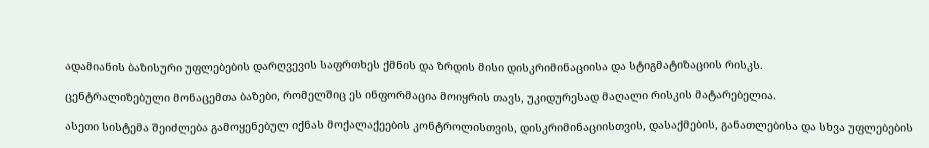ადამიანის ბაზისური უფლებების დარღვევის საფრთხეს ქმნის და ზრდის მისი დისკრიმინაციისა და სტიგმატიზაციის რისკს.

ცენტრალიზებული მონაცემთა ბაზები, რომელშიც ეს ინფორმაცია მოიყრის თავს, უკიდურესად მაღალი რისკის მატარებელია.

ასეთი სისტემა შეიძლება გამოყენებულ იქნას მოქალაქეების კონტროლისთვის, დისკრიმინაციისთვის, დასაქმების, განათლებისა და სხვა უფლებების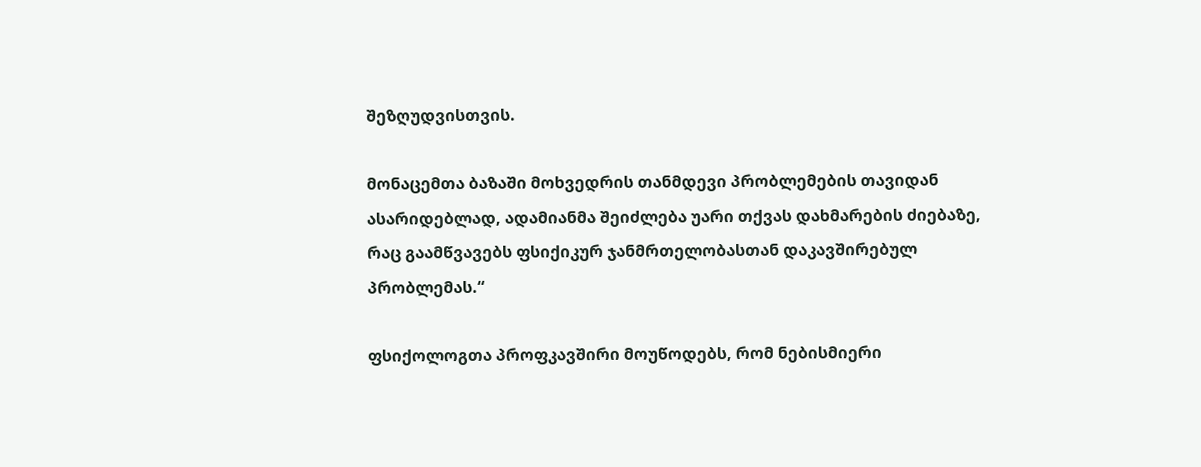შეზღუდვისთვის.

მონაცემთა ბაზაში მოხვედრის თანმდევი პრობლემების თავიდან ასარიდებლად, ადამიანმა შეიძლება უარი თქვას დახმარების ძიებაზე, რაც გაამწვავებს ფსიქიკურ ჯანმრთელობასთან დაკავშირებულ პრობლემას.“

ფსიქოლოგთა პროფკავშირი მოუწოდებს, რომ ნებისმიერი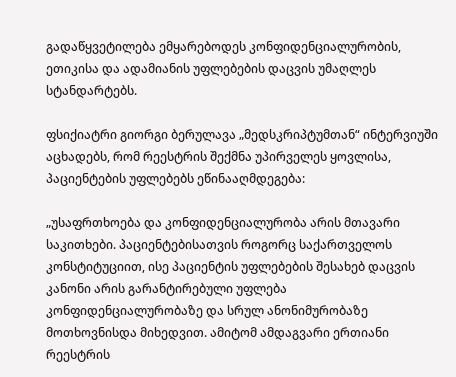გადაწყვეტილება ემყარებოდეს კონფიდენციალურობის, ეთიკისა და ადამიანის უფლებების დაცვის უმაღლეს სტანდარტებს.

ფსიქიატრი გიორგი ბერულავა „მედსკრიპტუმთან“ ინტერვიუში აცხადებს, რომ რეესტრის შექმნა უპირველეს ყოვლისა, პაციენტების უფლებებს ეწინააღმდეგება:

„უსაფრთხოება და კონფიდენციალურობა არის მთავარი საკითხები. პაციენტებისათვის როგორც საქართველოს კონსტიტუციით, ისე პაციენტის უფლებების შესახებ დაცვის კანონი არის გარანტირებული უფლება კონფიდენციალურობაზე და სრულ ანონიმურობაზე მოთხოვნისდა მიხედვით. ამიტომ ამდაგვარი ერთიანი რეესტრის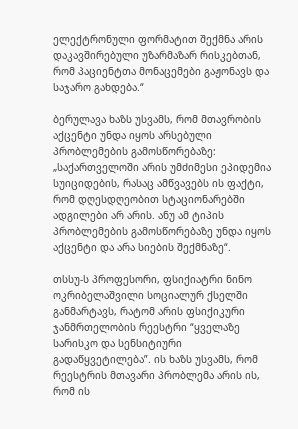ელექტრონული ფორმატით შექმნა არის დაკავშირებული უზარმაზარ რისკებთან, რომ პაციენტთა მონაცემები გაჟონავს და საჯარო გახდება.“

ბერულავა ხაზს უსვამს, რომ მთავრობის აქცენტი უნდა იყოს არსებული პრობლემების გამოსწორებაზე: „საქართველოში არის უმძიმესი ეპიდემია სუიციდების, რასაც ამწვავებს ის ფაქტი, რომ დღესდღეობით სტაციონარებში ადგილები არ არის. ანუ ამ ტიპის პრობლემების გამოსწორებაზე უნდა იყოს აქცენტი და არა სიების შექმნაზე“.

თსსუ-ს პროფესორი, ფსიქიატრი ნინო ოკრიბელაშვილი სოციალურ ქსელში განმარტავს, რატომ არის ფსიქიკური ჯანმრთელობის რეესტრი “ყველაზე სარისკო და სენსიტიური გადაწყვეტილება”. ის ხაზს უსვამს, რომ რეესტრის მთავარი პრობლემა არის ის, რომ ის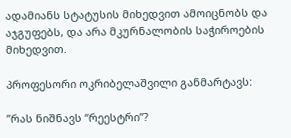ადამიანს სტატუსის მიხედვით ამოიცნობს და აჯგუფებს, და არა მკურნალობის საჭიროების მიხედვით.

პროფესორი ოკრიბელაშვილი განმარტავს:

”რას ნიშნავს “რეესტრი”?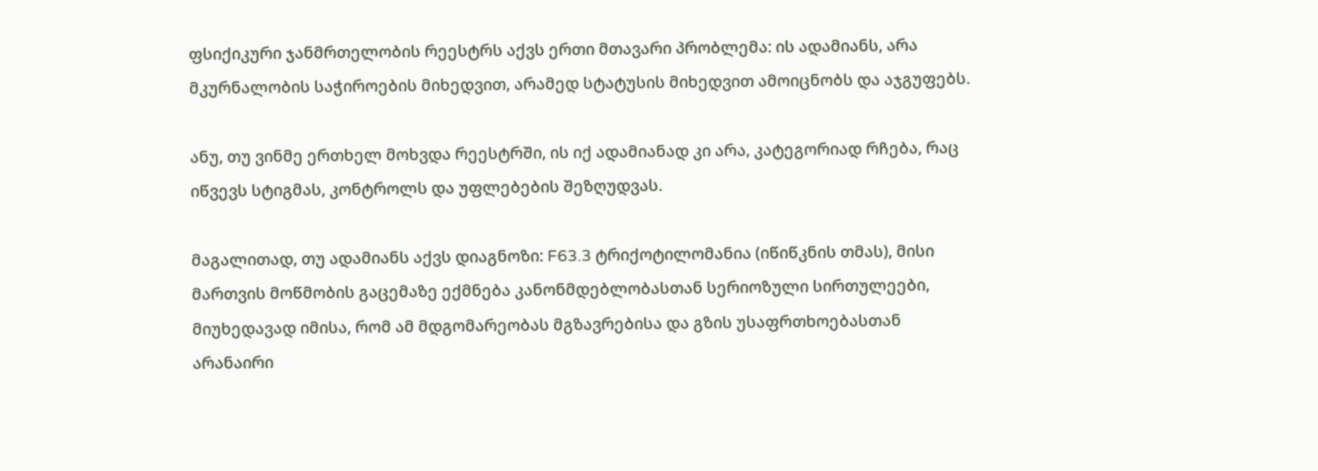ფსიქიკური ჯანმრთელობის რეესტრს აქვს ერთი მთავარი პრობლემა: ის ადამიანს, არა მკურნალობის საჭიროების მიხედვით, არამედ სტატუსის მიხედვით ამოიცნობს და აჯგუფებს.

ანუ, თუ ვინმე ერთხელ მოხვდა რეესტრში, ის იქ ადამიანად კი არა, კატეგორიად რჩება, რაც იწვევს სტიგმას, კონტროლს და უფლებების შეზღუდვას.

მაგალითად, თუ ადამიანს აქვს დიაგნოზი: F63.3 ტრიქოტილომანია (იწიწკნის თმას), მისი მართვის მოწმობის გაცემაზე ექმნება კანონმდებლობასთან სერიოზული სირთულეები, მიუხედავად იმისა, რომ ამ მდგომარეობას მგზავრებისა და გზის უსაფრთხოებასთან არანაირი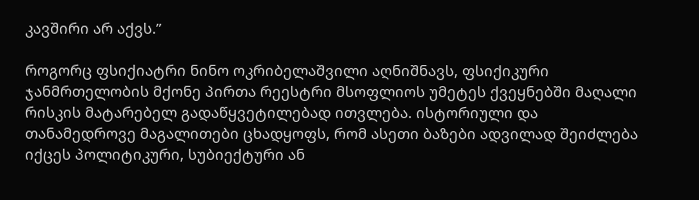კავშირი არ აქვს.”

როგორც ფსიქიატრი ნინო ოკრიბელაშვილი აღნიშნავს, ფსიქიკური ჯანმრთელობის მქონე პირთა რეესტრი მსოფლიოს უმეტეს ქვეყნებში მაღალი რისკის მატარებელ გადაწყვეტილებად ითვლება. ისტორიული და თანამედროვე მაგალითები ცხადყოფს, რომ ასეთი ბაზები ადვილად შეიძლება იქცეს პოლიტიკური, სუბიექტური ან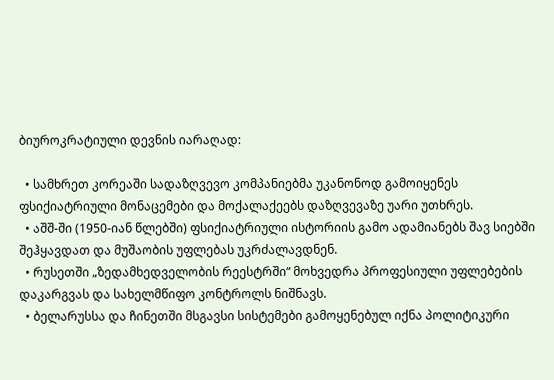ბიუროკრატიული დევნის იარაღად:

  • სამხრეთ კორეაში სადაზღვევო კომპანიებმა უკანონოდ გამოიყენეს ფსიქიატრიული მონაცემები და მოქალაქეებს დაზღვევაზე უარი უთხრეს.
  • აშშ-ში (1950-იან წლებში) ფსიქიატრიული ისტორიის გამო ადამიანებს შავ სიებში შეჰყავდათ და მუშაობის უფლებას უკრძალავდნენ.
  • რუსეთში „ზედამხედველობის რეესტრში“ მოხვედრა პროფესიული უფლებების დაკარგვას და სახელმწიფო კონტროლს ნიშნავს.
  • ბელარუსსა და ჩინეთში მსგავსი სისტემები გამოყენებულ იქნა პოლიტიკური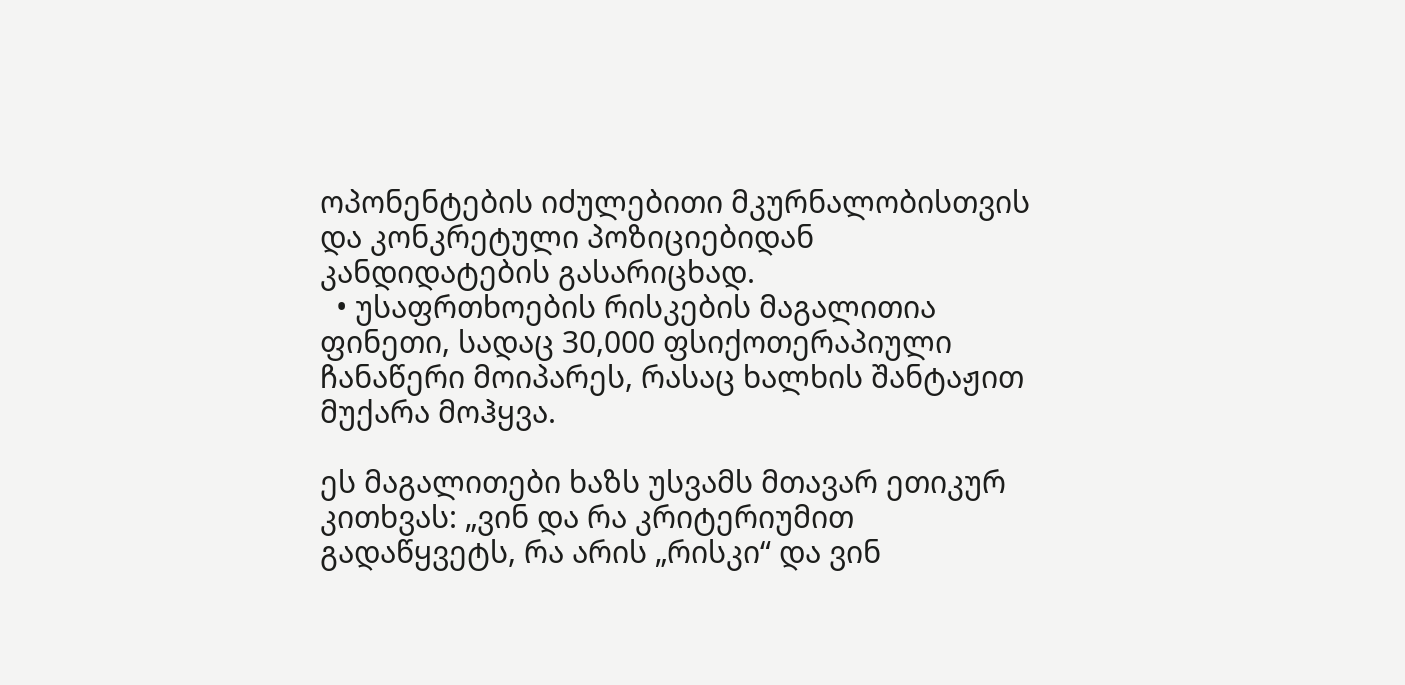ოპონენტების იძულებითი მკურნალობისთვის და კონკრეტული პოზიციებიდან კანდიდატების გასარიცხად.
  • უსაფრთხოების რისკების მაგალითია ფინეთი, სადაც 30,000 ფსიქოთერაპიული ჩანაწერი მოიპარეს, რასაც ხალხის შანტაჟით მუქარა მოჰყვა.

ეს მაგალითები ხაზს უსვამს მთავარ ეთიკურ კითხვას: „ვინ და რა კრიტერიუმით გადაწყვეტს, რა არის „რისკი“ და ვინ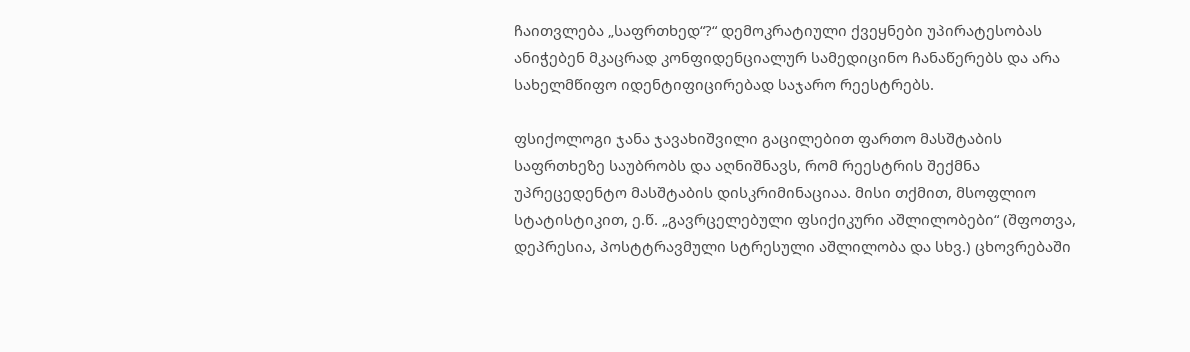ჩაითვლება „საფრთხედ“?“ დემოკრატიული ქვეყნები უპირატესობას ანიჭებენ მკაცრად კონფიდენციალურ სამედიცინო ჩანაწერებს და არა სახელმწიფო იდენტიფიცირებად საჯარო რეესტრებს.

ფსიქოლოგი ჯანა ჯავახიშვილი გაცილებით ფართო მასშტაბის საფრთხეზე საუბრობს და აღნიშნავს, რომ რეესტრის შექმნა უპრეცედენტო მასშტაბის დისკრიმინაციაა. მისი თქმით, მსოფლიო სტატისტიკით, ე.წ. „გავრცელებული ფსიქიკური აშლილობები“ (შფოთვა, დეპრესია, პოსტტრავმული სტრესული აშლილობა და სხვ.) ცხოვრებაში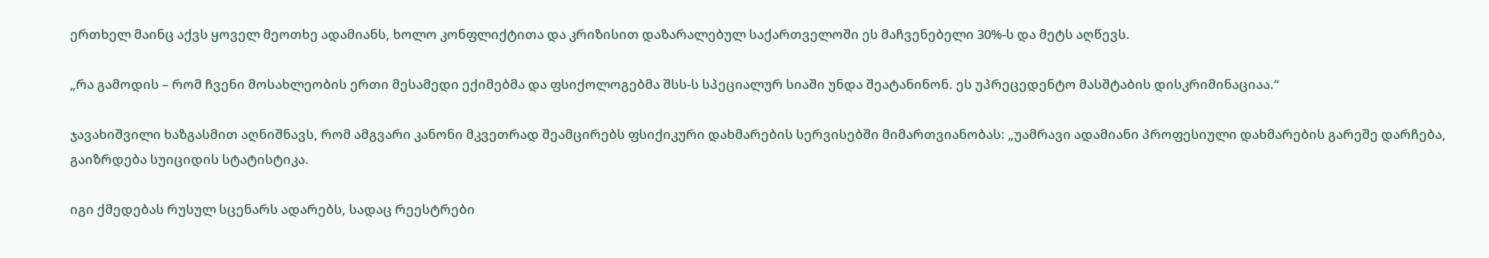ერთხელ მაინც აქვს ყოველ მეოთხე ადამიანს, ხოლო კონფლიქტითა და კრიზისით დაზარალებულ საქართველოში ეს მაჩვენებელი 30%-ს და მეტს აღწევს.

„რა გამოდის – რომ ჩვენი მოსახლეობის ერთი მესამედი ექიმებმა და ფსიქოლოგებმა შსს-ს სპეციალურ სიაში უნდა შეატანინონ. ეს უპრეცედენტო მასშტაბის დისკრიმინაციაა.“

ჯავახიშვილი ხაზგასმით აღნიშნავს, რომ ამგვარი კანონი მკვეთრად შეამცირებს ფსიქიკური დახმარების სერვისებში მიმართვიანობას: „უამრავი ადამიანი პროფესიული დახმარების გარეშე დარჩება, გაიზრდება სუიციდის სტატისტიკა.

იგი ქმედებას რუსულ სცენარს ადარებს, სადაც რეესტრები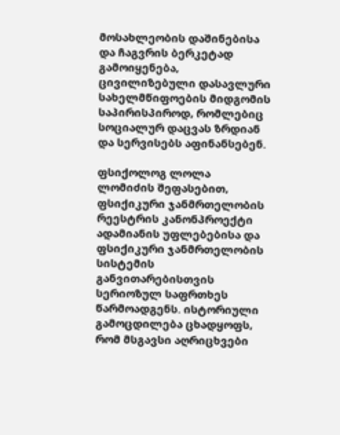მოსახლეობის დაშინებისა და ჩაგვრის ბერკეტად გამოიყენება, ცივილიზებული დასავლური სახელმწიფოების მიდგომის საპირისპიროდ, რომლებიც სოციალურ დაცვას ზრდიან და სერვისებს აფინანსებენ.

ფსიქოლოგ ლოლა ლომიძის შეფასებით, ფსიქიკური ჯანმრთელობის რეესტრის კანონპროექტი ადამიანის უფლებებისა და ფსიქიკური ჯანმრთელობის სისტემის განვითარებისთვის სერიოზულ საფრთხეს წარმოადგენს. ისტორიული გამოცდილება ცხადყოფს, რომ მსგავსი აღრიცხვები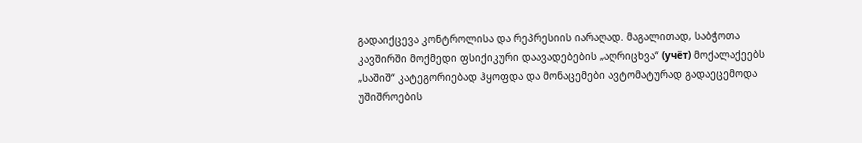გადაიქცევა კონტროლისა და რეპრესიის იარაღად. მაგალითად, საბჭოთა კავშირში მოქმედი ფსიქიკური დაავადებების „აღრიცხვა“ (учёт) მოქალაქეებს „საშიშ“ კატეგორიებად ჰყოფდა და მონაცემები ავტომატურად გადაეცემოდა უშიშროების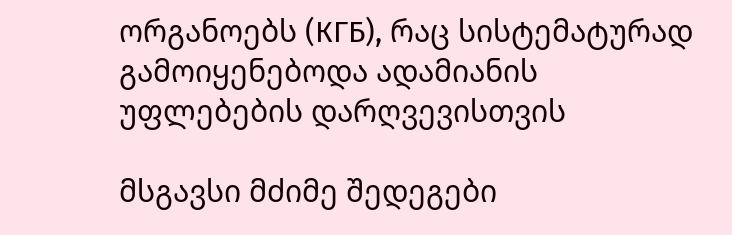ორგანოებს (КГБ), რაც სისტემატურად გამოიყენებოდა ადამიანის უფლებების დარღვევისთვის

მსგავსი მძიმე შედეგები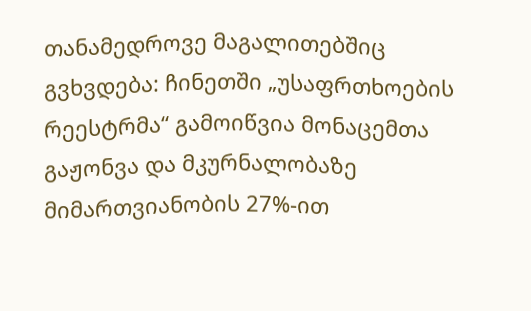თანამედროვე მაგალითებშიც გვხვდება: ჩინეთში „უსაფრთხოების რეესტრმა“ გამოიწვია მონაცემთა გაჟონვა და მკურნალობაზე მიმართვიანობის 27%-ით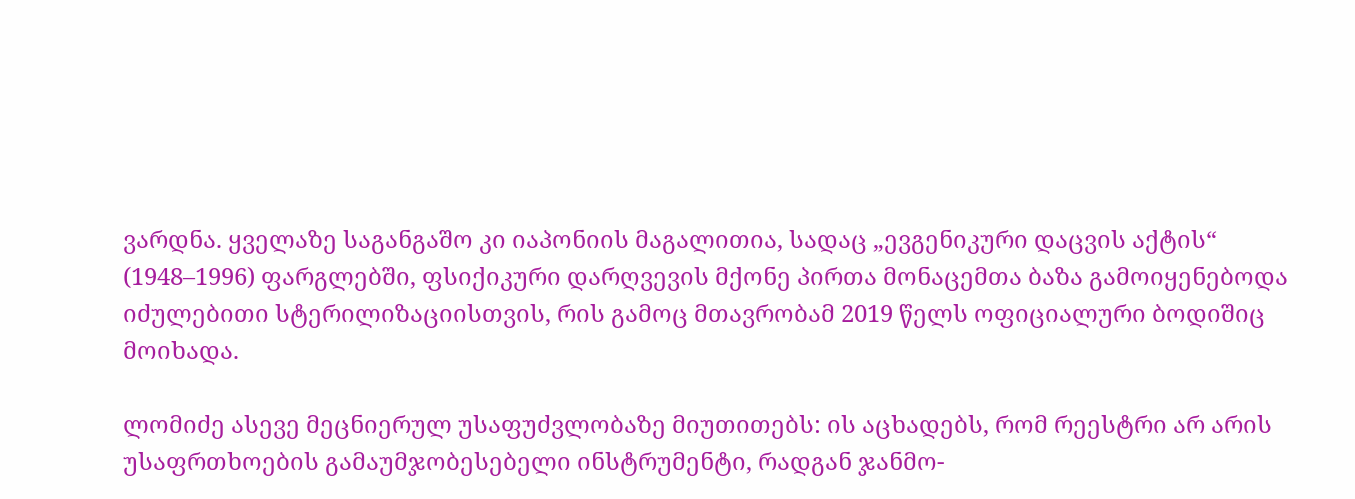ვარდნა. ყველაზე საგანგაშო კი იაპონიის მაგალითია, სადაც „ევგენიკური დაცვის აქტის“ (1948–1996) ფარგლებში, ფსიქიკური დარღვევის მქონე პირთა მონაცემთა ბაზა გამოიყენებოდა იძულებითი სტერილიზაციისთვის, რის გამოც მთავრობამ 2019 წელს ოფიციალური ბოდიშიც მოიხადა.

ლომიძე ასევე მეცნიერულ უსაფუძვლობაზე მიუთითებს: ის აცხადებს, რომ რეესტრი არ არის უსაფრთხოების გამაუმჯობესებელი ინსტრუმენტი, რადგან ჯანმო-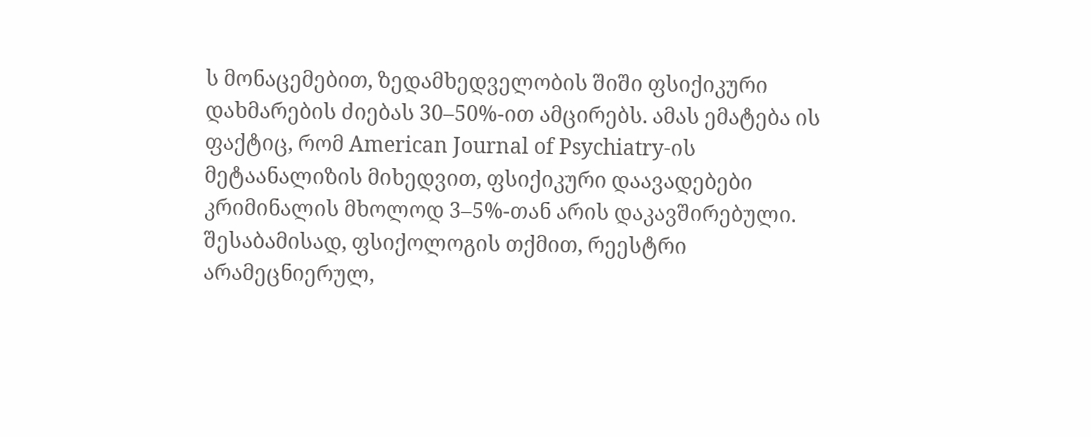ს მონაცემებით, ზედამხედველობის შიში ფსიქიკური დახმარების ძიებას 30–50%-ით ამცირებს. ამას ემატება ის ფაქტიც, რომ American Journal of Psychiatry-ის მეტაანალიზის მიხედვით, ფსიქიკური დაავადებები კრიმინალის მხოლოდ 3–5%-თან არის დაკავშირებული. შესაბამისად, ფსიქოლოგის თქმით, რეესტრი არამეცნიერულ,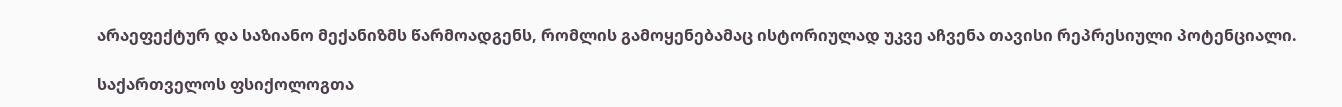არაეფექტურ და საზიანო მექანიზმს წარმოადგენს, რომლის გამოყენებამაც ისტორიულად უკვე აჩვენა თავისი რეპრესიული პოტენციალი.

საქართველოს ფსიქოლოგთა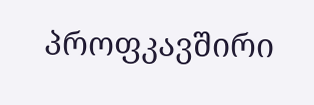პროფკავშირი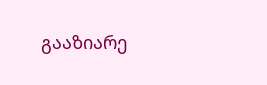გააზიარე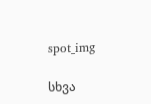spot_img

სხვა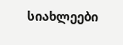სიახლეები